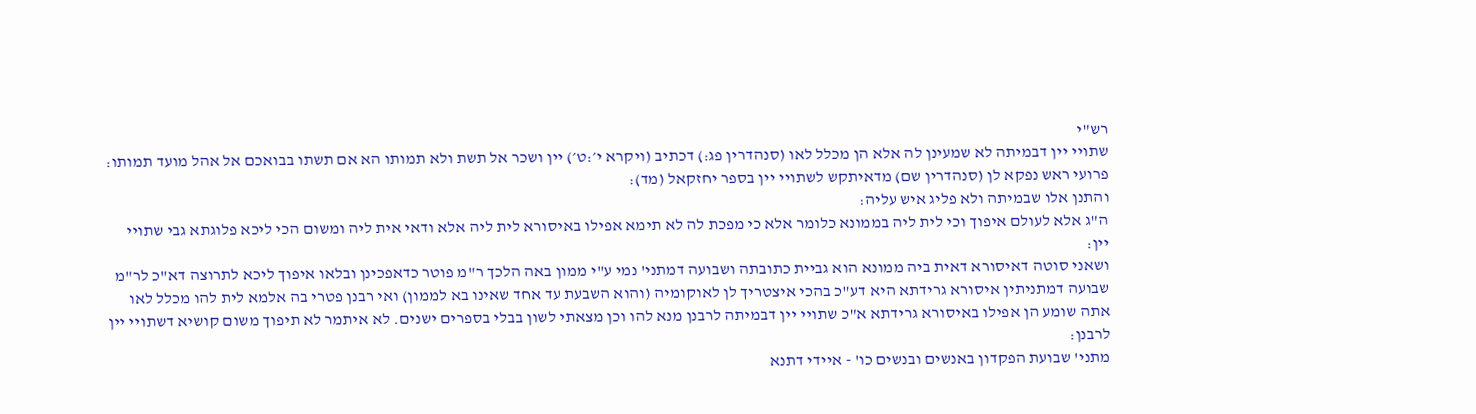רש"י
שתויי יין דבמיתה לא שמעינן לה אלא הן מכלל לאו (סנהדרין פג:) דכתיב (ויקרא י׳:ט׳) יין ושכר אל תשת ולא תמותו הא אם תשתו בבואכם אל אהל מועד תמותו:
פרועי ראש נפקא לן (סנהדרין שם) מדאיתקש לשתויי יין בספר יחזקאל (מד):
והתנן אלו שבמיתה ולא פליג איש עליה:
ה"ג אלא לעולם איפוך וכי לית ליה בממונא כלומר אלא כי מפכת לה לא תימא אפילו באיסורא לית ליה אלא ודאי אית ליה ומשום הכי ליכא פלוגתא גבי שתויי יין:
ושאני סוטה דאיסורא דאית ביה ממונא הוא גביית כתובתה ושבועה דמתני' נמי ע"י ממון באה הלכך ר"מ פוטר כדאפכינן ובלאו איפוך ליכא לתרוצה דא"כ לר"מ שבועה דמתניתין איסורא גרידתא היא דע"כ בהכי איצטריך לן לאוקומיה (והוא השבעת עד אחד שאינו בא לממון) ואי רבנן פטרי בה אלמא לית להו מכלל לאו אתה שומע הן אפילו באיסורא גרידתא א"כ שתויי יין דבמיתה לרבנן מנא להו וכן מצאתי לשון בבלי בספרים ישנים. לא איתמר לא תיפוך משום קושיא דשתויי יין לרבנן:
מתני' שבועת הפקדון באנשים ובנשים כו' - איידי דתנא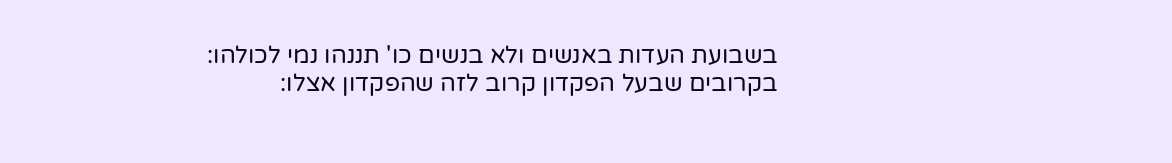בשבועת העדות באנשים ולא בנשים כו' תננהו נמי לכולהו:
בקרובים שבעל הפקדון קרוב לזה שהפקדון אצלו: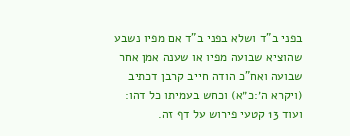בפני ב"ד ושלא בפני ב"ד אם מפיו נשבע שהוציא שבועה מפיו או שענה אמן אחר שבועה ואח"כ הודה חייב קרבן דכתיב (ויקרא ה׳:כ״א) וכחש בעמיתו כל דהו:
ועוד 13 קטעי פירוש על דף זה.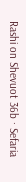Rashi on Shevuot 36b · Sefaria